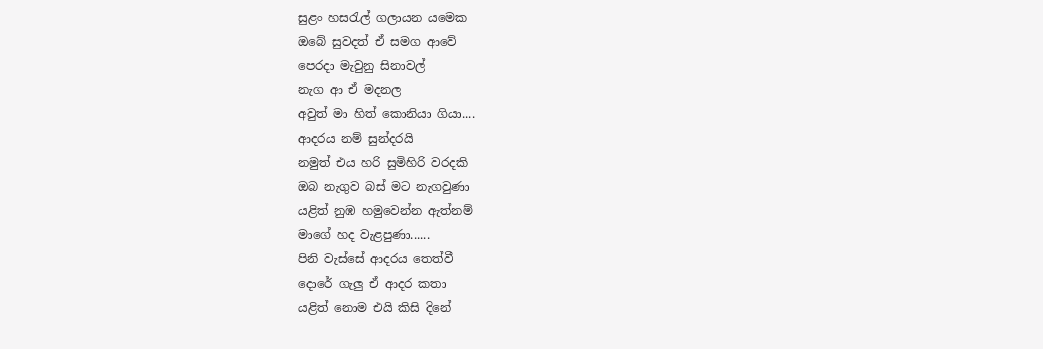සුළං හසරැල් ගලායන යමෙක
ඔබේ සුවදත් ඒ සමග ආවේ
පෙරදා මැවුනු සිනාවල්
නැග ආ ඒ මදනල
අවුත් මා හිත් කොනියා ගියා....
ආදරය නම් සුන්දරයි
නමුත් එය හරි සුමිහිරි වරදකි
ඔබ නැගුව බස් මට නැගවුණා
යළිත් නුඹ හමුවෙන්න ඇත්නම්
මාගේ හද වැළපුණා......
පිනි වැස්සේ ආදරය තෙත්වී
දොරේ ගැලු ඒ ආදර කතා
යළිත් නොම එයි කිසි දිනේ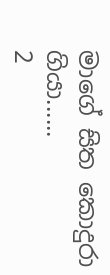මාගේ සිත කොදුරා ගියා......
2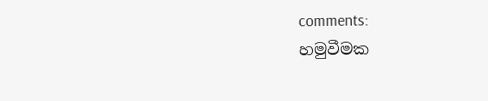comments:
හමුවීමක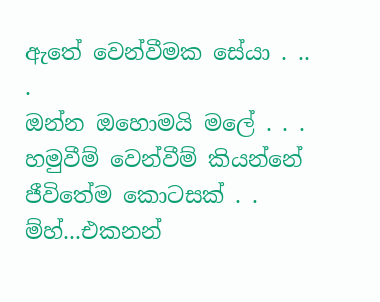ඇතේ වෙන්වීමක සේයා . .. .
ඔන්න ඔහොමයි මලේ . . .
හමුවීම් වෙන්වීම් කියන්නේ ජීවිතේම කොටසක් . .
ම්හ්...එකනන්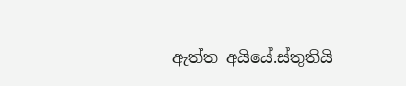ඇත්ත අයියේ.ස්තුතියි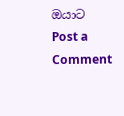ඔයාට
Post a Comment